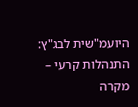היועמ"שית לבג"ץ: התנהלות קרעי – מקרה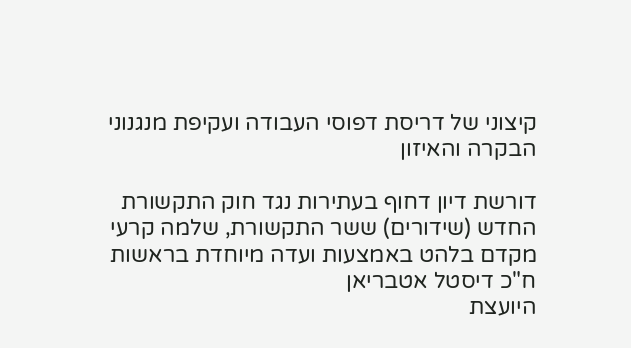קיצוני של דריסת דפוסי העבודה ועקיפת מנגנוני הבקרה והאיזון

דורשת דיון דחוף בעתירות נגד חוק התקשורת החדש (שידורים) ששר התקשורת, שלמה קרעי מקדם בלהט באמצעות ועדה מיוחדת בראשות ח"כ דיסטל אטבריאן
היועצת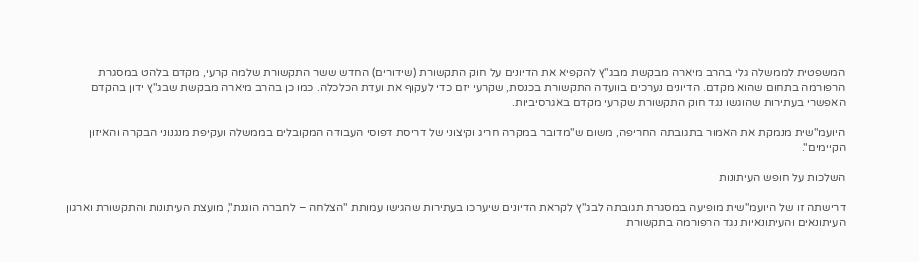המשפטית לממשלה גלי בהרב מיארה מבקשת מבג"ץ להקפיא את הדיונים על חוק התקשורת (שידורים) החדש ששר התקשורת שלמה קרעי, מקדם בלהט במסגרת הרפורמה בתחום שהוא מקדם. הדיונים נערכים בוועדה התקשורת בכנסת, שקרעי יזם כדי לעקוף את ועדת הכלכלה. כמו כן בהרב מיארה מבקשת שבג"ץ ידון בהקדם האפשרי בעתירות שהוגשו נגד חוק התקשורת שקרעי מקדם באגרסיביות.

היועמ"שית מנמקת את האמור בתגובתה החריפה, משום ש"מדובר במקרה חריג וקיצוני של דריסת דפוסי העבודה המקובלים בממשלה ועקיפת מנגנוני הבקרה והאיזון הקיימים".

השלכות על חופש העיתונות

דרישתה זו של היועמ"שית מופיעה במסגרת תגובתה לבג"ץ לקראת הדיונים שיערכו בעתירות שהגישו עמותת "הצלחה – לחברה הוגנת", מועצת העיתונות והתקשורת וארגון העיתונאים והעיתונאיות נגד הרפורמה בתקשורת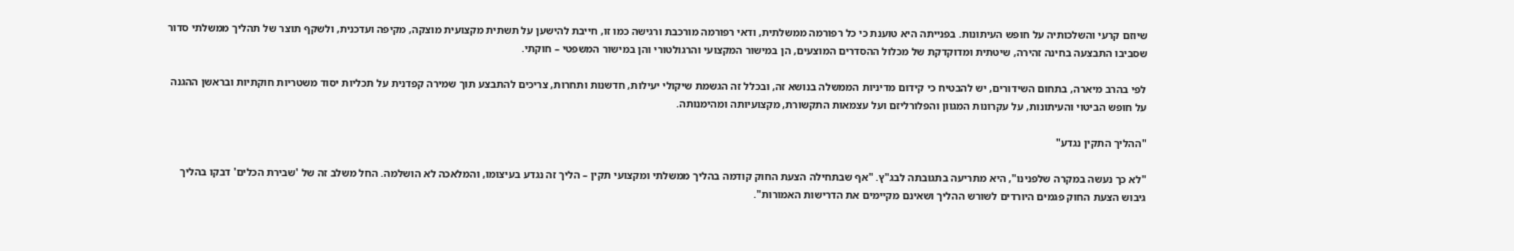שיוזם קרעי והשלכותיה על חופש העיתונות. בפנייתה היא טוענת כי כל רפורמה ממשלתית, ודאי רפורמה מורכבת ורגישה כמו זו, חייבת להישען על תשתית מקצועית מוצקה, מקיפה ועדכנית, ולשקף תוצר של תהליך ממשלתי סדור שסביבו התבצעה בחינה זהירה, שיטתית ומדוקדקת של מכלול ההסדרים המוצעים, הן במישור המקצועי והרגולטורי והן במישור המשפטי – חוקתי.

לפי בהרב מיארה, בתחום השידורים, יש להבטיח כי קידום מדיניות הממשלה בנושא זה, ובכלל זה הגשמת שיקולי יעילות, חדשנות ותחרות, צריכים להתבצע תוך שמירה קפדנית על תכליות יסוד משטריות חוקתיות ובראשן ההגנה על חופש הביטוי והעיתונות, על עקרונות המגוון והפלורליזם ועל עצמאות התקשורת, מקצועיותה ומהימנותה.

"ההליך התקין נגדע"

"לא כך נעשה במקרה שלפנינו", היא מתריעה בתגובתה לבג"ץ. "אף שבתחילה הצעת החוק קודמה בהליך ממשלתי ומקצועי תקין – הליך זה נגדע בעיצומו, והמלאכה לא הושלמה. החל משלב זה של 'שבירת הכלים' דבקו בהליך גיבוש הצעת החוק פגמים היורדים לשורש ההליך ושאינם מקיימים את הדרישות האמורות".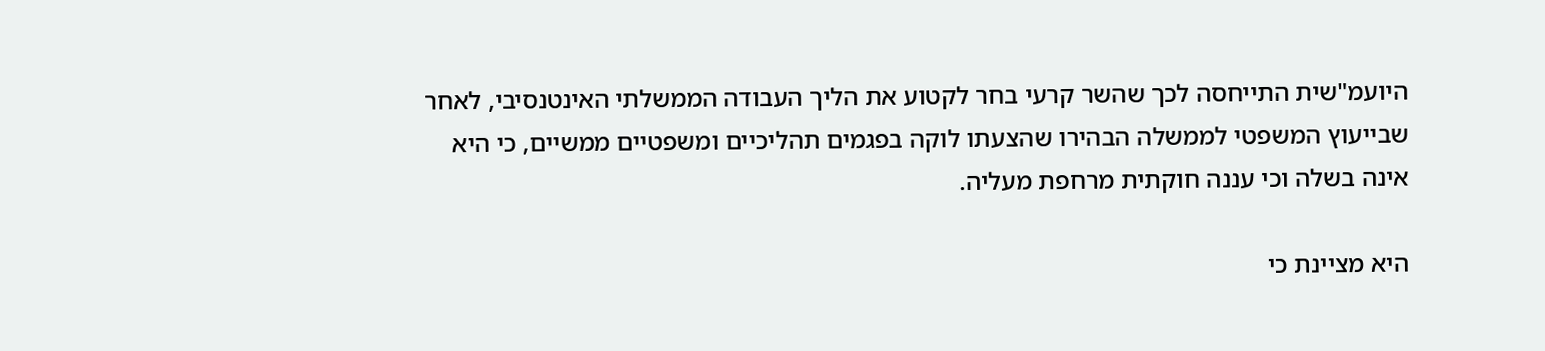היועמ"שית התייחסה לכך שהשר קרעי בחר לקטוע את הליך העבודה הממשלתי האינטנסיבי, לאחר שבייעוץ המשפטי לממשלה הבהירו שהצעתו לוקה בפגמים תהליכיים ומשפטיים ממשיים, כי היא אינה בשלה וכי עננה חוקתית מרחפת מעליה.

היא מציינת כי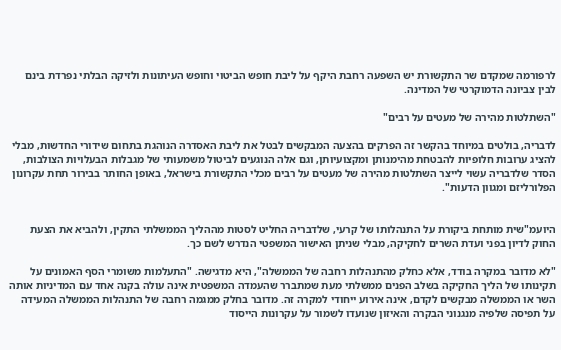לרפורמה שמקדם שר התקשורת יש השפעה רחבת היקף על ליבת חופש הביטוי וחופש העיתונות ולזיקה הבלתי נפרדת בינם לבין צביונה הדמוקרטי של המדינה.

"השתלטות מהירה של מעטים על רבים"

לדבריה, בולטים במיוחד בהקשר זה הפרקים בהצעה המבקשים לבטל את ליבת האסדרה הנוהגת בתחום שידורי החדשות, מבלי להציג ערובות חלופיות להבטחת מהימנותן ומקצועיותן, וגם אלה הנוגעים לביטול משמעותי של מגבלות הבעלויות הצולבות, הסדר שלדבריה עשוי לייצר השתלטות מהירה של מעטים על רבים מכלי התקשורת בישראל, באופן החותר בבירור תחת עקרונון הפלורליזם ומגוון הדעות".


היועמ"שית מותחת ביקורת על התנהלותו של קרעי, שלדבריה החליט לסטות מההליך הממשלתי התקין, ולהביא את הצעת החוק לדיון בפני ועדת השרים לחקיקה, מבלי שניתן האישור המשפטי הנדרש לשם כך.

"לא מדובר במקרה בודד, אלא כחלק מהתנהלות רחבה של הממשלה", היא מדגישה. "התעלמות משומרי הסף האמונים על תקינותו של הליך החקיקה בשלב הפנים ממשלתי מעת שמתברר שהעמדה המשפטית אינה עולה בקנה אחד עם המדיניות אותה השר או הממשלה מבקשים לקדם, אינה אירוע ייחודי למקרה זה. מדובר בחלק ממגמה רחבה של התנהלות הממשלה המעידה על תפיסה שלפיה מנגנוני הבקרה והאיזון שנועדו לשמור על עקרונות הייסוד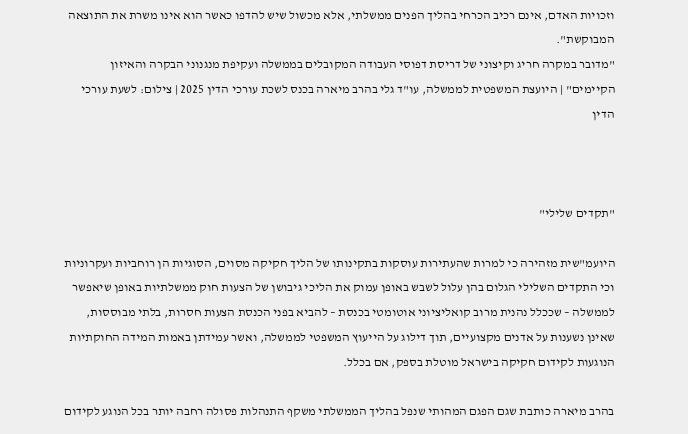וזכויות האדם, אינם רכיב הכרחי בהליך הפנים ממשלתי, אלא מכשול שיש להדפו כאשר הוא אינו משרת את התוצאה המבוקשת".
"מדובר במקרה חריג וקיצוני של דריסת דפוסי העבודה המקובלים בממשלה ועקיפת מנגנוני הבקרה והאיזון הקיימים" | היועצת המשפטית לממשלה, עו"ד גלי בהרב מיארה בכנס לשכת עורכי הדין 2025 | צילום: לשעת עורכי הדין



"תקדים שלילי"

היועמ"שית מזהירה כי למרות שהעתירות עוסקות בתקינותו של הליך חקיקה מסוים, הסוגיות הן רוחביות ועקרוניות וכי התקדים השלילי הגלום בהן עלול לשבש באופן עמוק את הליכי גיבושן של הצעות חוק ממשלתיות באופן שיאפשר לממשלה – שככלל נהנית מרוב קואליציוני אוטומטי בכנסת – להביא בפני הכנסת הצעות חסרות, בלתי מבוססות, שאינן נשענות על אדנים מקצועיים, תוך דילוג על הייעוץ המשפטי לממשלה, ואשר עמידתן באמות המידה החוקתיות הנוגעות לקידום חקיקה בישראל מוטלת בספק, אם בכלל.

בהרב מיארה כותבת שגם הפגם המהותי שנפל בהליך הממשלתי משקף התנהלות פסולה רחבה יותר בכל הנוגע לקידום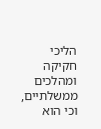הליכי חקיקה ומהלכים ממשלתיים, וכי הוא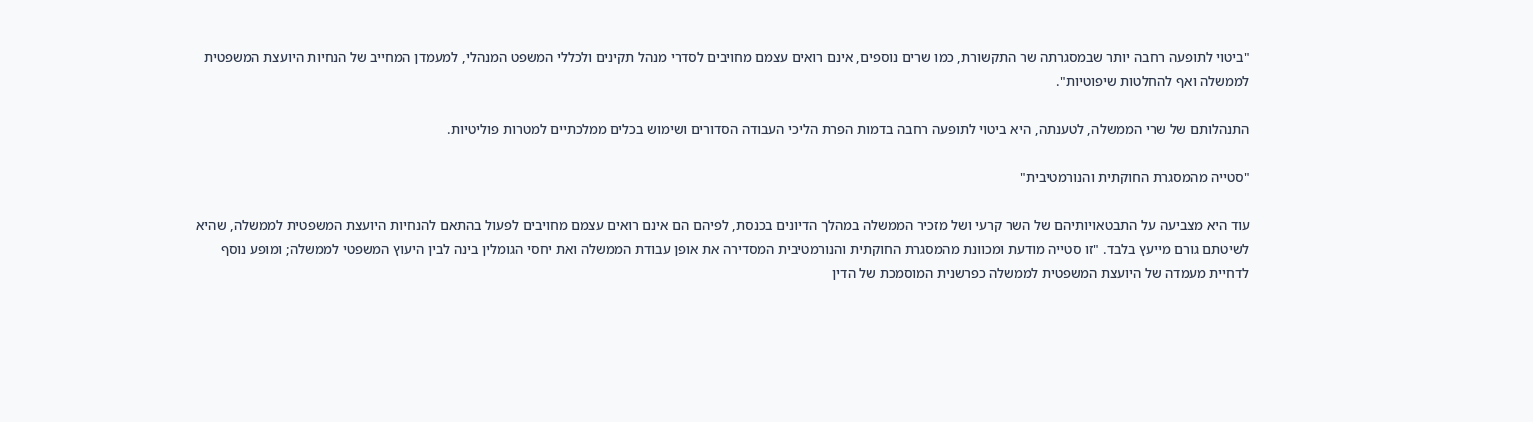"ביטוי לתופעה רחבה יותר שבמסגרתה שר התקשורת, כמו שרים נוספים, אינם רואים עצמם מחויבים לסדרי מנהל תקינים ולכללי המשפט המנהלי, למעמדן המחייב של הנחיות היועצת המשפטית לממשלה ואף להחלטות שיפוטיות".

התנהלותם של שרי הממשלה, לטענתה, היא ביטוי לתופעה רחבה בדמות הפרת הליכי העבודה הסדורים ושימוש בכלים ממלכתיים למטרות פוליטיות.

"סטייה מהמסגרת החוקתית והנורמטיבית"

עוד היא מצביעה על התבטאויותיהם של השר קרעי ושל מזכיר הממשלה במהלך הדיונים בכנסת, לפיהם הם אינם רואים עצמם מחויבים לפעול בהתאם להנחיות היועצת המשפטית לממשלה, שהיא לשיטתם גורם מייעץ בלבד. "זו סטייה מודעת ומכוונת מהמסגרת החוקתית והנורמטיבית המסדירה את אופן עבודת הממשלה ואת יחסי הגומלין בינה לבין היעוץ המשפטי לממשלה; ומופע נוסף לדחיית מעמדה של היועצת המשפטית לממשלה כפרשנית המוסמכת של הדין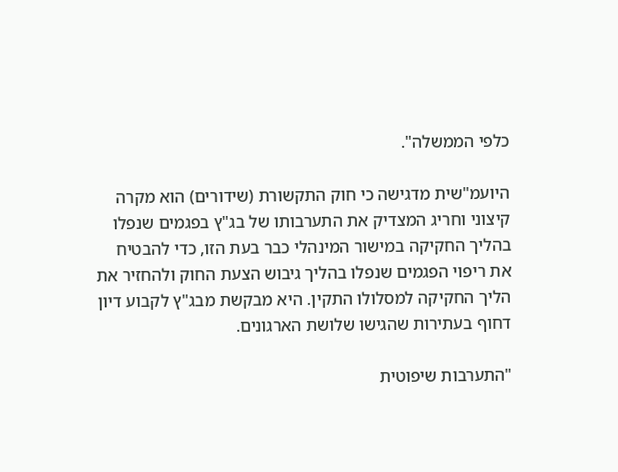כלפי הממשלה".

היועמ"שית מדגישה כי חוק התקשורת (שידורים) הוא מקרה קיצוני וחריג המצדיק את התערבותו של בג"ץ בפגמים שנפלו בהליך החקיקה במישור המינהלי כבר בעת הזו, כדי להבטיח את ריפוי הפגמים שנפלו בהליך גיבוש הצעת החוק ולהחזיר את הליך החקיקה למסלולו התקין. היא מבקשת מבג"ץ לקבוע דיון דחוף בעתירות שהגישו שלושת הארגונים.

"התערבות שיפוטית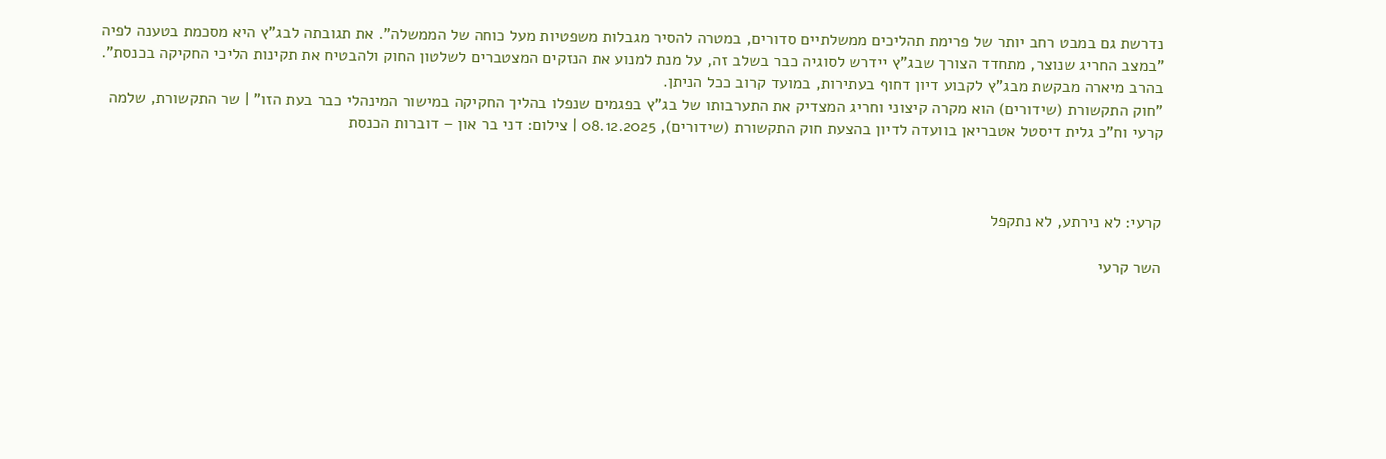נדרשת גם במבט רחב יותר של פרימת תהליכים ממשלתיים סדורים, במטרה להסיר מגבלות משפטיות מעל כוחה של הממשלה". את תגובתה לבג"ץ היא מסכמת בטענה לפיה "במצב החריג שנוצר, מתחדד הצורך שבג"ץ יידרש לסוגיה כבר בשלב זה, על מנת למנוע את הנזקים המצטברים לשלטון החוק ולהבטיח את תקינות הליכי החקיקה בכנסת". בהרב מיארה מבקשת מבג"ץ לקבוע דיון דחוף בעתירות, במועד קרוב ככל הניתן.
"חוק התקשורת (שידורים) הוא מקרה קיצוני וחריג המצדיק את התערבותו של בג"ץ בפגמים שנפלו בהליך החקיקה במישור המינהלי כבר בעת הזו" | שר התקשורת, שלמה קרעי וח"כ גלית דיסטל אטבריאן בוועדה לדיון בהצעת חוק התקשורת (שידורים), 08.12.2025 | צילום: דני בר און – דוברות הכנסת



קרעי: לא נירתע, לא נתקפל

השר קרעי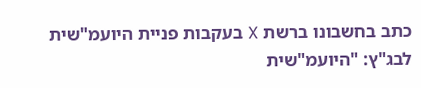כתב בחשבונו ברשת X בעקבות פניית היועמ"שית לבג"ץ: "היועמ"שית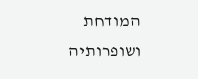המודחת ושופרותיה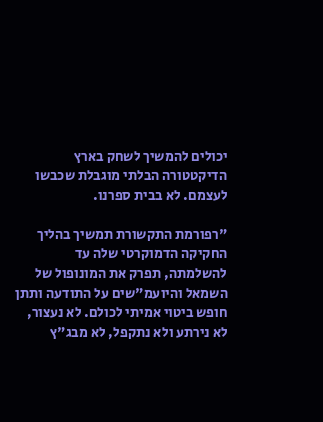יכולים להמשיך לשחק בארץ הדיקטטורה הבלתי מוגבלת שכבשו לעצמם. לא בבית ספרנו.

"רפורמת התקשורת תמשיך בהליך החקיקה הדמוקרטי שלה עד להשלמתה, תפרק את המונופול של השמאל והיועמ"שים על התודעה ותתן חופש ביטוי אמיתי לכולם. לא נעצור, לא נירתע ולא נתקפל, לא מבג"ץ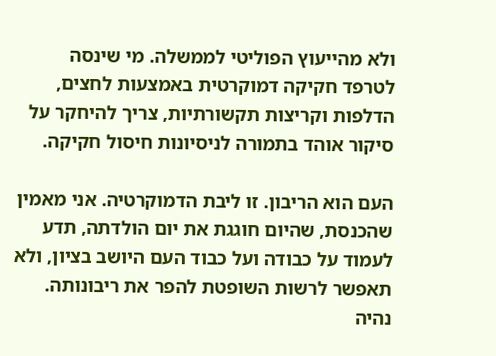ולא מהייעוץ הפוליטי לממשלה. מי שינסה לטרפד חקיקה דמוקרטית באמצעות לחצים, הדלפות וקריצות תקשורתיות, צריך להיחקר על סיקור אוהד בתמורה לניסיונות חיסול חקיקה.

העם הוא הריבון. זו ליבת הדמוקרטיה. אני מאמין שהכנסת, שהיום חוגגת את יום הולדתה, תדע לעמוד על כבודה ועל כבוד העם היושב בציון, ולא תאפשר לרשות השופטת להפר את ריבונותה. נהיה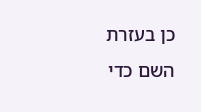כן בעזרת השם כדי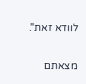לוודא זאת".

מצאתם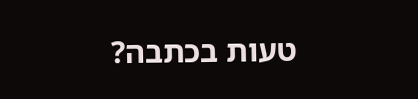טעות בכתבה?